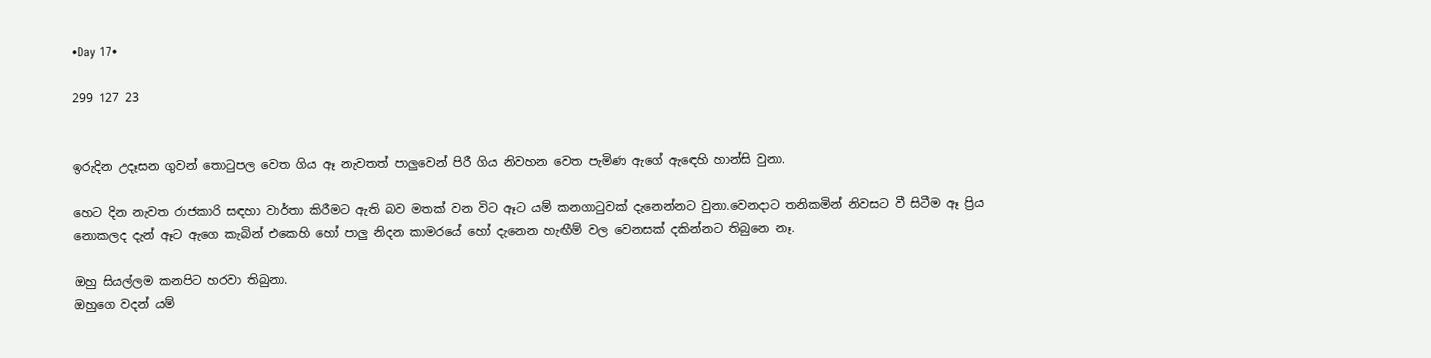•Day 17•

299 127 23


ඉරුදින උදෑසන ගුවන් තොටුපල වෙත ගිය ඈ නැවතත් පාලුවෙන් පිරී ගිය නිවහන වෙත පැමිණ ඇගේ ඇඳෙහි හාන්සි වුනා.

හෙට දින නැවත රාජකාරි සඳහා වාර්තා කිරීමට ඇති බව මතක් වන විට ඈට යම් කනගාටුවක් දැනෙන්නට වුනා.වෙනදාට තනිකමින් නිවසට වී සිටීම ඈ ප්‍රිය නොකලද දැන් ඈට ඇගෙ කැබින් එකෙහි හෝ පාලු නිදන කාමරයේ හෝ දැනෙන හැඟීම් වල වෙනසක් දකින්නට තිබුනෙ නෑ.

ඔහු සියල්ලම කනපිට හරවා තිබුනා.
ඔහුගෙ වදන් යම්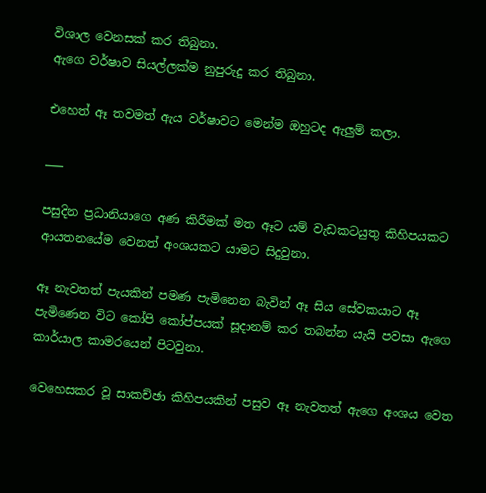විශාල වෙනසක් කර තිබුනා.
ඇගෙ වර්ෂාව සියල්ලක්ම නුපුරුදු කර තිබුනා.

එහෙත් ඈ තවමත් ඇය වර්ෂාවට මෙන්ම ඔහුටද ඇලුම් කලා.

___

පසුදින ප්‍රධානියාගෙ අණ කිරීමක් මත ඈට යම් වැඩකටයුතු කිහිපයකට ආයතනයේම වෙනත් අංශයකට යාමට සිදුවුනා.

ඈ නැවතත් පැයකින් පමණ පැමිනෙන බැවින් ඈ සිය සේවකයාට ඈ පැමිණෙන විට කෝපි කෝප්පයක් සූදානම් කර තබන්න යැයි පවසා ඇගෙ කාර්යාල කාමරයෙන් පිටවුනා.

වෙහෙසකර වූ සාකච්ඡා කිහිපයකින් පසුව ඈ නැවතත් ඇගෙ අංශය වෙත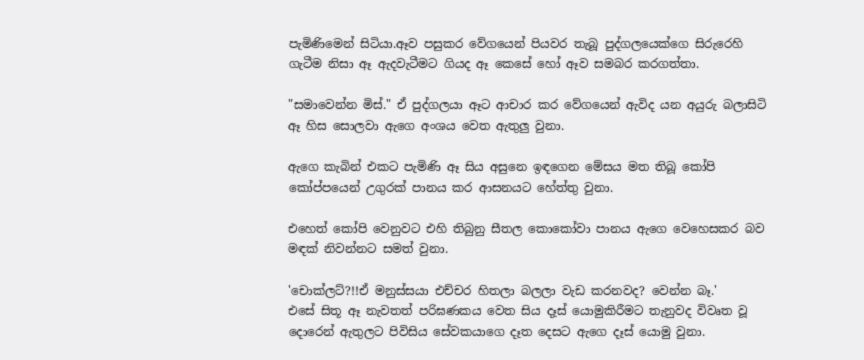පැමිණිමෙන් සිටියා.ඈව පසුකර වේගයෙන් පියවර තැබූ පුද්ගලයෙක්ගෙ සිරුරෙහි ගැටීම නිසා ඈ ඇදවැටීමට ගියද ඈ කෙසේ හෝ ඈව සමබර කරගත්තා.

"සමාවෙන්න මිස්." ඒ පුද්ගලයා ඈට ආචාර කර වේගයෙන් ඇවිද යන අයුරු බලාසිටි ඈ හිස සොලවා ඇගෙ අංශය වෙත ඇතුලු වුනා.

ඇගෙ කැබින් එකට පැමිණි ඈ සිය අසුනෙ ඉඳගෙන මේසය මත තිබූ කෝපි කෝප්පයෙන් උගුරක් පානය කර ආසනයට හේත්තු වුනා.

එහෙත් කෝපි වෙනුවට එහි තිබුනු සීතල කොකෝවා පානය ඇගෙ වෙහෙසකර බව මඳක් නිවන්නට සමත් වුනා.

'චොක්ලට්?!!ඒ මනුස්සයා එච්චර හිතලා බලලා වැඩ කරනවද? වෙන්න බෑ.'
එසේ සිතූ ඈ නැවතත් පරිඝණකය වෙත සිය දෑස් යොමුකිරීමට තැනුවද විවෘත වූ දොරෙන් ඇතුලට පිවිසිය සේවකයාගෙ දෑත දෙසට ඇගෙ දෑස් යොමු වුනා.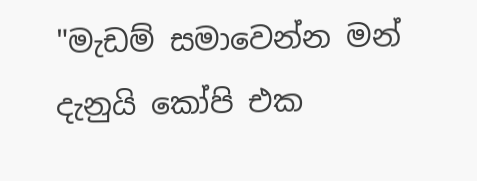"මැඩම් සමාවෙන්න මන් දැනුයි කෝපි එක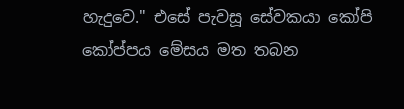හැදුවෙ." එසේ පැවසූ සේවකයා කෝපි කෝප්පය මේසය මත තබන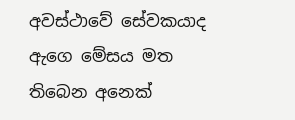අවස්ථාවේ සේවකයාද ඇගෙ මේසය මත තිබෙන අනෙක්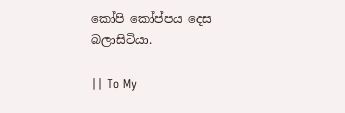කෝපි කෝප්පය දෙස බලාසිටියා.

|| To My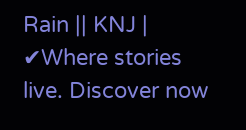Rain || KNJ | ✔Where stories live. Discover now